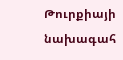Թուրքիայի նախագահ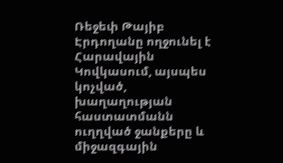Ռեջեփ Թայիբ Էրդողանը ողջունել է Հարավային Կովկասում, այսպես կոչված, խաղաղության հաստատմանն ուղղված ջանքերը և միջազգային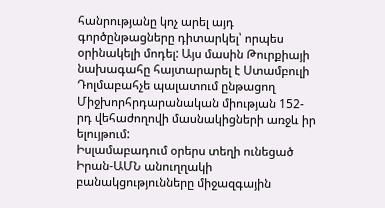հանրությանը կոչ արել այդ գործընթացները դիտարկել՝ որպես օրինակելի մոդել: Այս մասին Թուրքիայի նախագահը հայտարարել է Ստամբուլի Դոլմաբահչե պալատում ընթացող Միջխորհրդարանական միության 152-րդ վեհաժողովի մասնակիցների առջև իր ելույթում:
Իսլամաբադում օրերս տեղի ունեցած Իրան-ԱՄՆ անուղղակի բանակցությունները միջազգային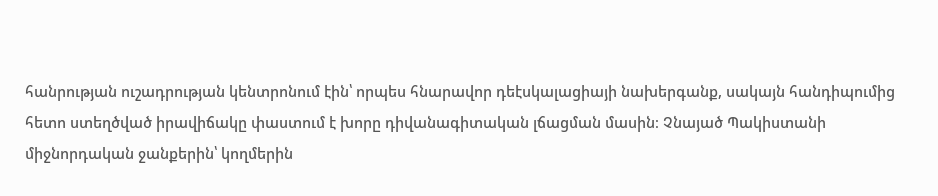հանրության ուշադրության կենտրոնում էին՝ որպես հնարավոր դեէսկալացիայի նախերգանք, սակայն հանդիպումից հետո ստեղծված իրավիճակը փաստում է խորը դիվանագիտական լճացման մասին։ Չնայած Պակիստանի միջնորդական ջանքերին՝ կողմերին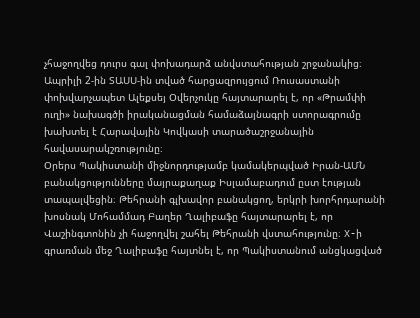չհաջողվեց դուրս գալ փոխադարձ անվստահության շրջանակից։
Ապրիլի 2-ին ՏԱՍՍ-ին տված հարցազրույցում Ռուսաստանի փոխվարչապետ Ալեքսեյ Օվերչուկը հայտարարել է, որ «Թրամփի ուղի» նախագծի իրականացման համաձայնագրի ստորագրումը խախտել է Հարավային Կովկասի տարածաշրջանային հավասարակշռությունը։
Օրերս Պակիստանի միջնորդությամբ կամակերպված Իրան-ԱՄՆ բանակցությունները մայրաքաղաք Իսլամաբադում ըստ էության տապալվեցին։ Թեհրանի գլխավոր բանակցող, երկրի խորհրդարանի խոսնակ Մոհամմադ Բաղեր Ղալիբաֆը հայտարարել է, որ Վաշինգտոնին չի հաջողվել շահել Թեհրանի վստահությունը։ X-ի գրառման մեջ Ղալիբաֆը հայտնել է, որ Պակիստանում անցկացված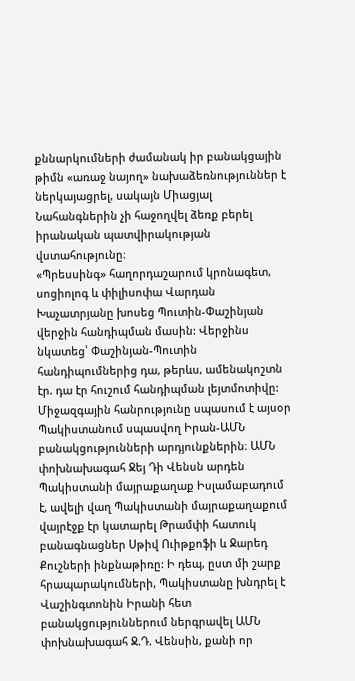քննարկումների ժամանակ իր բանակցային թիմն «առաջ նայող» նախաձեռնություններ է ներկայացրել, սակայն Միացյալ Նահանգներին չի հաջողվել ձեռք բերել իրանական պատվիրակության վստահությունը։
«Պրեսսինգ» հաղորդաշարում կրոնագետ, սոցիոլոգ և փիլիսոփա Վարդան Խաչատրյանը խոսեց Պուտին-Փաշինյան վերջին հանդիպման մասին: Վերջինս նկատեց՝ Փաշինյան-Պուտին հանդիպումներից դա, թերևս, ամենակոշտն էր. դա էր հուշում հանդիպման լեյտմոտիվը:
Միջազգային հանրությունը սպասում է այսօր Պակիստանում սպասվող Իրան-ԱՄՆ բանակցությունների արդյունքներին։ ԱՄՆ փոխնախագահ Ջեյ Դի Վենսն արդեն Պակիստանի մայրաքաղաք Իսլամաբադում է, ավելի վաղ Պակիստանի մայրաքաղաքում վայրէջք էր կատարել Թրամփի հատուկ բանագնացներ Սթիվ Ուիթքոֆի և Ջարեդ Քուշների ինքնաթիռը: Ի դեպ, ըստ մի շարք հրապարակումների, Պակիստանը խնդրել է Վաշինգտոնին Իրանի հետ բանակցություններում ներգրավել ԱՄՆ փոխնախագահ Ջ.Դ. Վենսին, քանի որ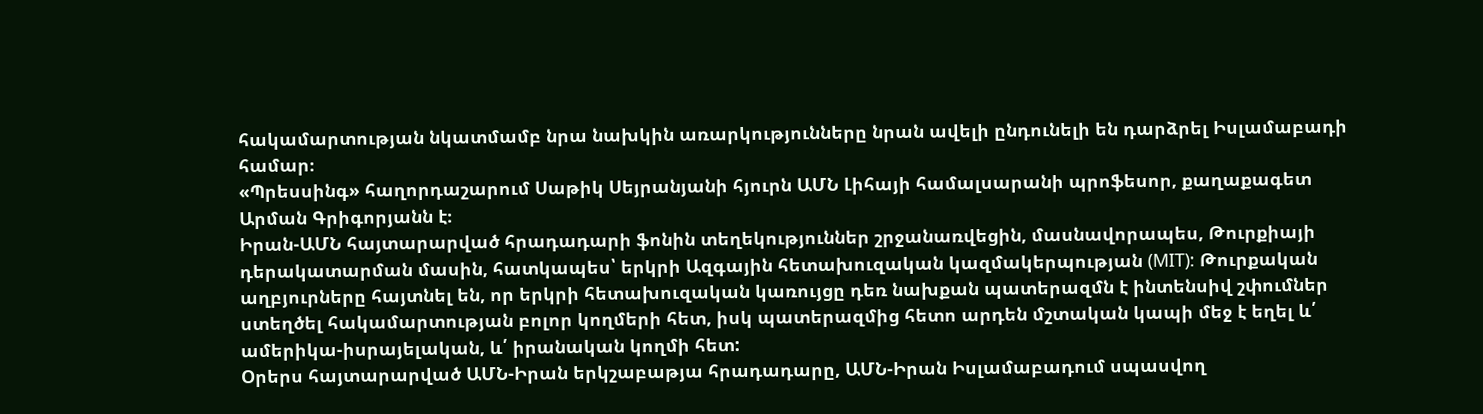հակամարտության նկատմամբ նրա նախկին առարկությունները նրան ավելի ընդունելի են դարձրել Իսլամաբադի համար։
«Պրեսսինգ» հաղորդաշարում Սաթիկ Սեյրանյանի հյուրն ԱՄՆ Լիհայի համալսարանի պրոֆեսոր, քաղաքագետ Արման Գրիգորյանն է։
Իրան-ԱՄՆ հայտարարված հրադադարի ֆոնին տեղեկություններ շրջանառվեցին, մասնավորապես, Թուրքիայի դերակատարման մասին, հատկապես՝ երկրի Ազգային հետախուզական կազմակերպության (MIT): Թուրքական աղբյուրները հայտնել են, որ երկրի հետախուզական կառույցը դեռ նախքան պատերազմն է ինտենսիվ շփումներ ստեղծել հակամարտության բոլոր կողմերի հետ, իսկ պատերազմից հետո արդեն մշտական կապի մեջ է եղել և՛ ամերիկա-իսրայելական, և՛ իրանական կողմի հետ:
Օրերս հայտարարված ԱՄՆ-Իրան երկշաբաթյա հրադադարը, ԱՄՆ-Իրան Իսլամաբադում սպասվող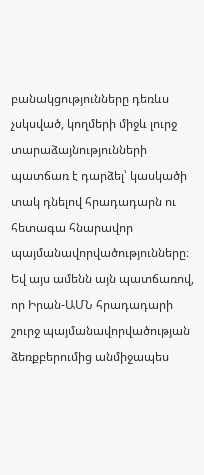բանակցությունները դեռևս չսկսված, կողմերի միջև լուրջ տարաձայնությունների պատճառ է դարձել՝ կասկածի տակ դնելով հրադադարն ու հետագա հնարավոր պայմանավորվածությունները։ Եվ այս ամենն այն պատճառով, որ Իրան-ԱՄՆ հրադադարի շուրջ պայմանավորվածության ձեռքբերումից անմիջապես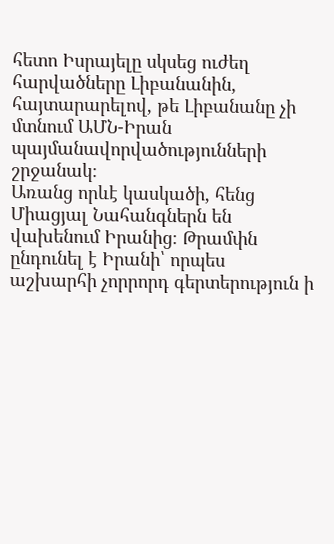հետո Իսրայելը սկսեց ուժեղ հարվածները Լիբանանին, հայտարարելով, թե Լիբանանը չի մտնում ԱՄՆ-Իրան պայմանավորվածությունների շրջանակ։
Առանց որևէ կասկածի, հենց Միացյալ Նահանգներն են վախենում Իրանից։ Թրամփն ընդունել է Իրանի՝ որպես աշխարհի չորրորդ գերտերություն ի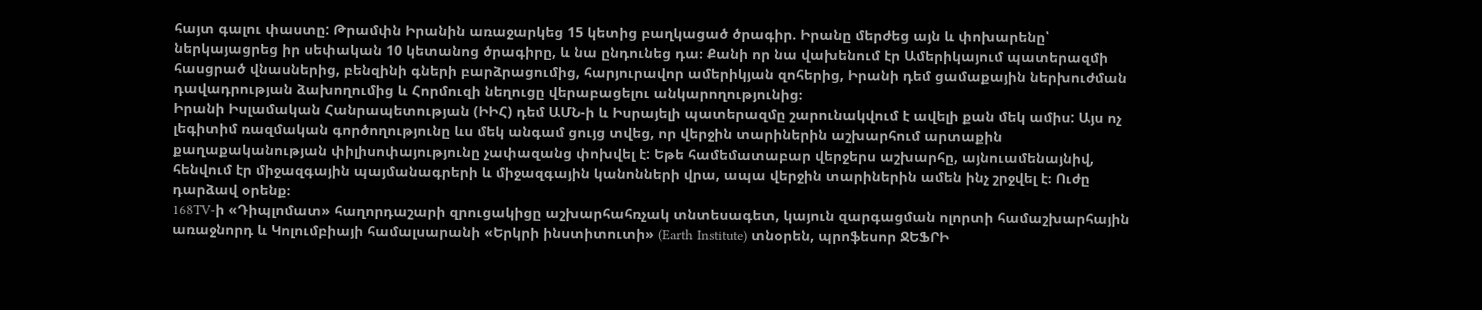հայտ գալու փաստը: Թրամփն Իրանին առաջարկեց 15 կետից բաղկացած ծրագիր. Իրանը մերժեց այն և փոխարենը՝ ներկայացրեց իր սեփական 10 կետանոց ծրագիրը, և նա ընդունեց դա։ Քանի որ նա վախենում էր Ամերիկայում պատերազմի հասցրած վնասներից, բենզինի գների բարձրացումից, հարյուրավոր ամերիկյան զոհերից, Իրանի դեմ ցամաքային ներխուժման դավադրության ձախողումից և Հորմուզի նեղուցը վերաբացելու անկարողությունից։
Իրանի Իսլամական Հանրապետության (ԻԻՀ) դեմ ԱՄՆ-ի և Իսրայելի պատերազմը շարունակվում է ավելի քան մեկ ամիս: Այս ոչ լեգիտիմ ռազմական գործողությունը ևս մեկ անգամ ցույց տվեց, որ վերջին տարիներին աշխարհում արտաքին քաղաքականության փիլիսոփայությունը չափազանց փոխվել է: Եթե համեմատաբար վերջերս աշխարհը, այնուամենայնիվ, հենվում էր միջազգային պայմանագրերի և միջազգային կանոնների վրա, ապա վերջին տարիներին ամեն ինչ շրջվել է։ Ուժը դարձավ օրենք։
168TV-ի «Դիպլոմատ» հաղորդաշարի զրուցակիցը աշխարհահռչակ տնտեսագետ, կայուն զարգացման ոլորտի համաշխարհային առաջնորդ և Կոլումբիայի համալսարանի «Երկրի ինստիտուտի» (Earth Institute) տնօրեն, պրոֆեսոր ՋԵՖՐԻ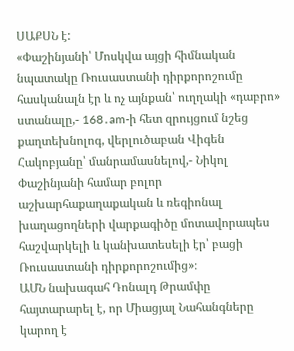ՍԱՔՍՆ է:
«Փաշինյանի՝ Մոսկվա այցի հիմնական նպատակը Ռուսաստանի դիրքորոշումը հասկանալն էր և ոչ այնքան՝ ուղղակի «դաբրո» ստանալը,- 168․am-ի հետ զրույցում նշեց քաղտեխնոլոգ, վերլուծաբան Վիգեն Հակոբյանը՝ մանրամասնելով,- Նիկոլ Փաշինյանի համար բոլոր աշխարհաքաղաքական և ռեգիոնալ խաղացողների վարքագիծը մոտավորապես հաշվարկելի և կանխատեսելի էր՝ բացի Ռուսաստանի դիրքորոշումից»։
ԱՄՆ նախագահ Դոնալդ Թրամփը հայտարարել է, որ Միացյալ Նահանգները կարող է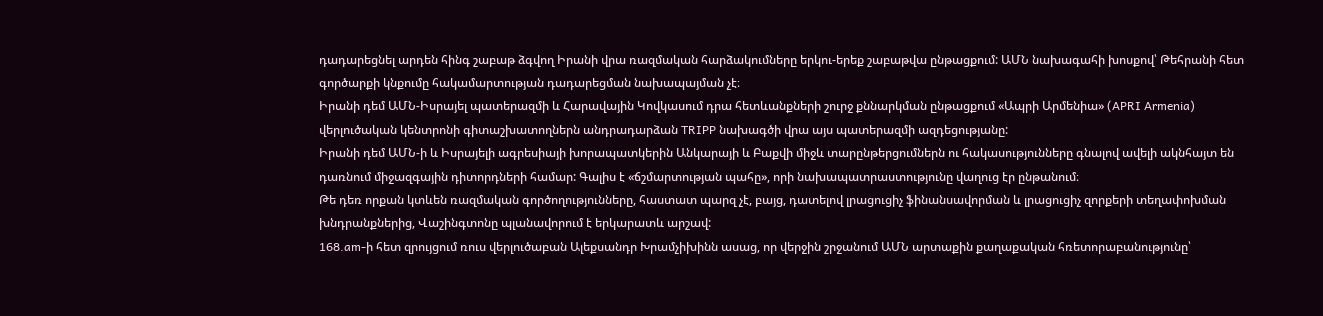դադարեցնել արդեն հինգ շաբաթ ձգվող Իրանի վրա ռազմական հարձակումները երկու-երեք շաբաթվա ընթացքում: ԱՄՆ նախագահի խոսքով՝ Թեհրանի հետ գործարքի կնքումը հակամարտության դադարեցման նախապայման չէ։
Իրանի դեմ ԱՄՆ-Իսրայել պատերազմի և Հարավային Կովկասում դրա հետևանքների շուրջ քննարկման ընթացքում «Ապրի Արմենիա» (APRI Armenia) վերլուծական կենտրոնի գիտաշխատողներն անդրադարձան TRIPP նախագծի վրա այս պատերազմի ազդեցությանը:
Իրանի դեմ ԱՄՆ-ի և Իսրայելի ագրեսիայի խորապատկերին Անկարայի և Բաքվի միջև տարընթերցումներն ու հակասությունները գնալով ավելի ակնհայտ են դառնում միջազգային դիտորդների համար: Գալիս է «ճշմարտության պահը», որի նախապատրաստությունը վաղուց էր ընթանում։
Թե դեռ որքան կտևեն ռազմական գործողությունները, հաստատ պարզ չէ, բայց, դատելով լրացուցիչ ֆինանսավորման և լրացուցիչ զորքերի տեղափոխման խնդրանքներից, Վաշինգտոնը պլանավորում է երկարատև արշավ:
168.am-ի հետ զրույցում ռուս վերլուծաբան Ալեքսանդր Խրամչիխինն ասաց, որ վերջին շրջանում ԱՄՆ արտաքին քաղաքական հռետորաբանությունը՝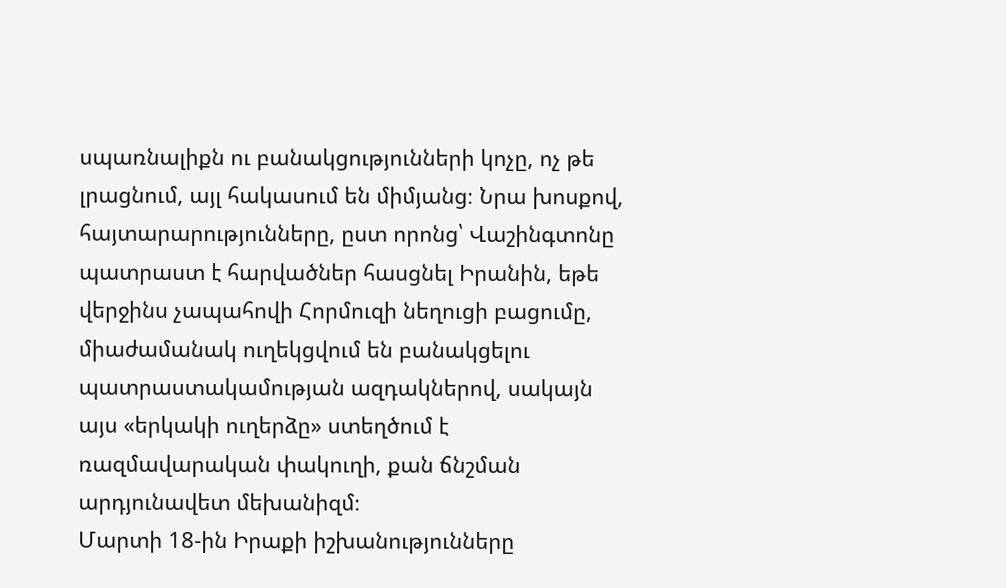սպառնալիքն ու բանակցությունների կոչը, ոչ թե լրացնում, այլ հակասում են միմյանց։ Նրա խոսքով, հայտարարությունները, ըստ որոնց՝ Վաշինգտոնը պատրաստ է հարվածներ հասցնել Իրանին, եթե վերջինս չապահովի Հորմուզի նեղուցի բացումը, միաժամանակ ուղեկցվում են բանակցելու պատրաստակամության ազդակներով, սակայն այս «երկակի ուղերձը» ստեղծում է ռազմավարական փակուղի, քան ճնշման արդյունավետ մեխանիզմ։
Մարտի 18-ին Իրաքի իշխանությունները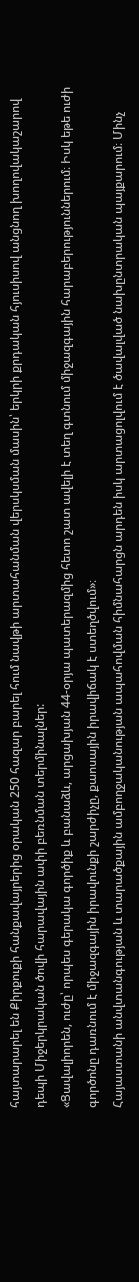հայտարարել են Քիրքուքի հանքավայրերից օրական 250 հազար բարել հում նավթի արտահանման վերսկսման մասին՝ երկրի քրդական հյուսիսով անցնող խողովակաշարով դեպի Միջերկրական ծովի հարավային ափի բեռնման տերմինալներ:
«Ցավալիորեն, ուժը՝ որպես գերակա գործիք և բանաձև, արցախյան 44-օրյա պատերազմից հետո շատ ավելի է տեղ գտնում միջազգային հարաբերություններում։ Իսկ եթե ուժի գործոնը դառնում է միջազգային իրավունքի շարժիչը, քաոսային իրավիճակ է ստեղծվում»։
Հայաստանի անվտանգության և տարածքային ամբողջականության ապահովման հիմնահարցն արդեն իսկ արտացոլվում է ծավալված նախընտրական պայքարում։ Մինչ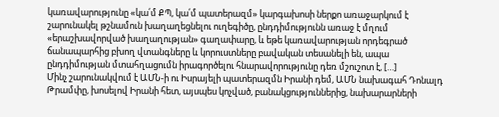կառավարությունը «կա՛մ ՔՊ, կա՛մ պատերազմ» կարգախոսի ներքո առաջարկում է շարունակել թշնամուն խաղաղեցնելու ուղեգիծը, ընդդիմությունն առաջ է մղում «երաշխավորված խաղաղության» գաղափարը, և եթե կառավարության որդեգրած ճանապարհից բխող վտանգները և կորուստները բավական տեսանելի են, ապա ընդդիմության մտահղացումն իրագործելու հնարավորությունը դեռ մշուշոտ է, […]
Մինչ շարունակվում է ԱՄՆ-ի ու Իսրայելի պատերազմն Իրանի դեմ, ԱՄՆ նախագահ Դոնալդ Թրամփը, խոսելով Իրանի հետ, այսպես կոչված, բանակցություններից, նախարարների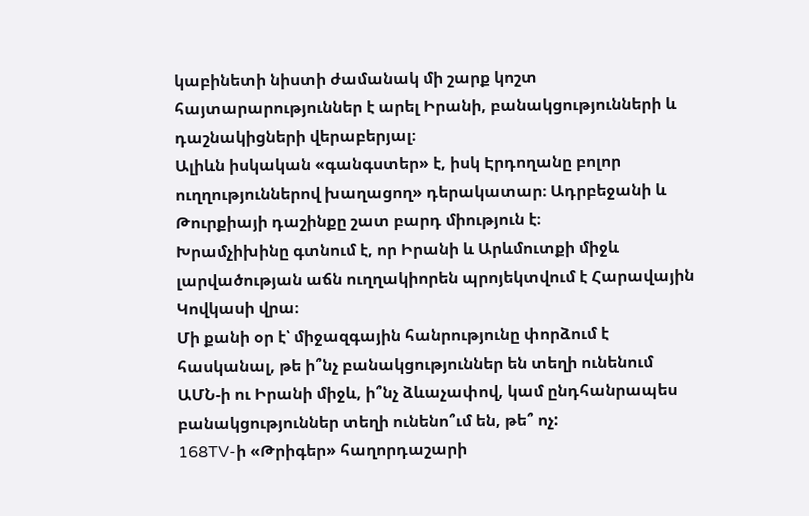կաբինետի նիստի ժամանակ մի շարք կոշտ հայտարարություններ է արել Իրանի, բանակցությունների և դաշնակիցների վերաբերյալ։
Ալիևն իսկական «գանգստեր» է, իսկ Էրդողանը բոլոր ուղղություններով խաղացող» դերակատար։ Ադրբեջանի և Թուրքիայի դաշինքը շատ բարդ միություն է։
Խրամչիխինը գտնում է, որ Իրանի և Արևմուտքի միջև լարվածության աճն ուղղակիորեն պրոյեկտվում է Հարավային Կովկասի վրա։
Մի քանի օր է՝ միջազգային հանրությունը փորձում է հասկանալ, թե ի՞նչ բանակցություններ են տեղի ունենում ԱՄՆ-ի ու Իրանի միջև, ի՞նչ ձևաչափով, կամ ընդհանրապես բանակցություններ տեղի ունենո՞ւմ են, թե՞ ոչ:
168TV-ի «Թրիգեր» հաղորդաշարի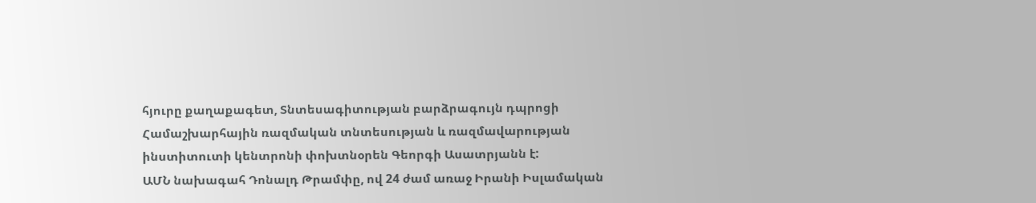հյուրը քաղաքագետ, Տնտեսագիտության բարձրագույն դպրոցի Համաշխարհային ռազմական տնտեսության և ռազմավարության ինստիտուտի կենտրոնի փոխտնօրեն Գեորգի Ասատրյանն է:
ԱՄՆ նախագահ Դոնալդ Թրամփը, ով 24 ժամ առաջ Իրանի Իսլամական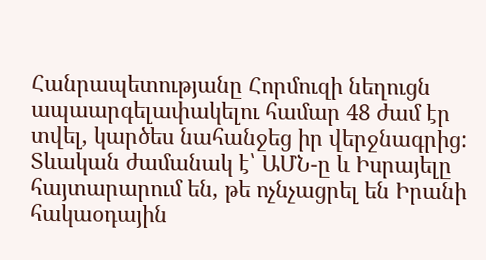Հանրապետությանը Հորմուզի նեղուցն ապաարգելափակելու համար 48 ժամ էր տվել, կարծես նահանջեց իր վերջնագրից:
Տևական ժամանակ է՝ ԱՄՆ-ը և Իսրայելը հայտարարում են, թե ոչնչացրել են Իրանի հակաօդային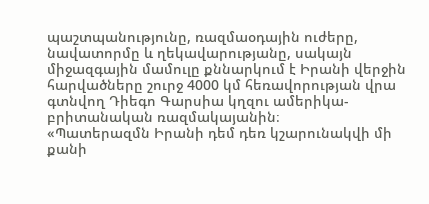պաշտպանությունը, ռազմաօդային ուժերը, նավատորմը և ղեկավարությանը, սակայն միջազգային մամուլը քննարկում է Իրանի վերջին հարվածները շուրջ 4000 կմ հեռավորության վրա գտնվող Դիեգո Գարսիա կղզու ամերիկա-բրիտանական ռազմակայանին։
«Պատերազմն Իրանի դեմ դեռ կշարունակվի մի քանի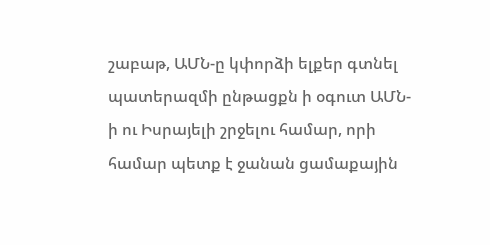շաբաթ, ԱՄՆ-ը կփորձի ելքեր գտնել պատերազմի ընթացքն ի օգուտ ԱՄՆ-ի ու Իսրայելի շրջելու համար, որի համար պետք է ջանան ցամաքային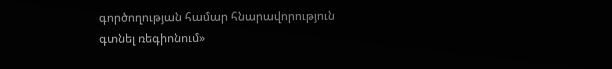գործողության համար հնարավորություն գտնել ռեգիոնում»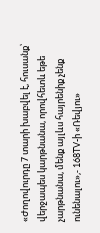«Ժողովուրդը 7 տարի խաբվել է, հուսանք՝ վերջապես կարթնանա, որովհետև եթե չարթնանա, մենք այլևս հայրենիք չենք ունենալու»,- 168TV-ի «Ռեվյու»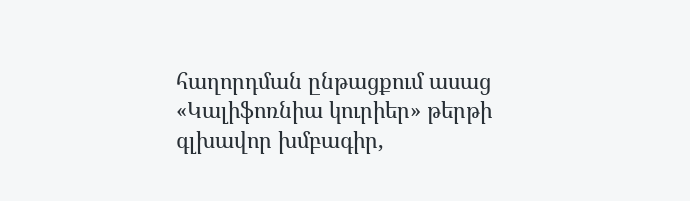հաղորդման ընթացքում ասաց «Կալիֆոռնիա կուրիեր» թերթի գլխավոր խմբագիր,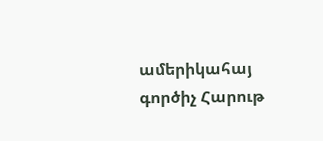ամերիկահայ գործիչ Հարութ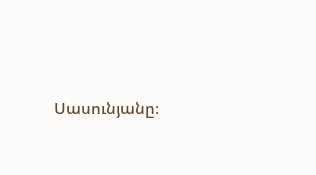Սասունյանը։